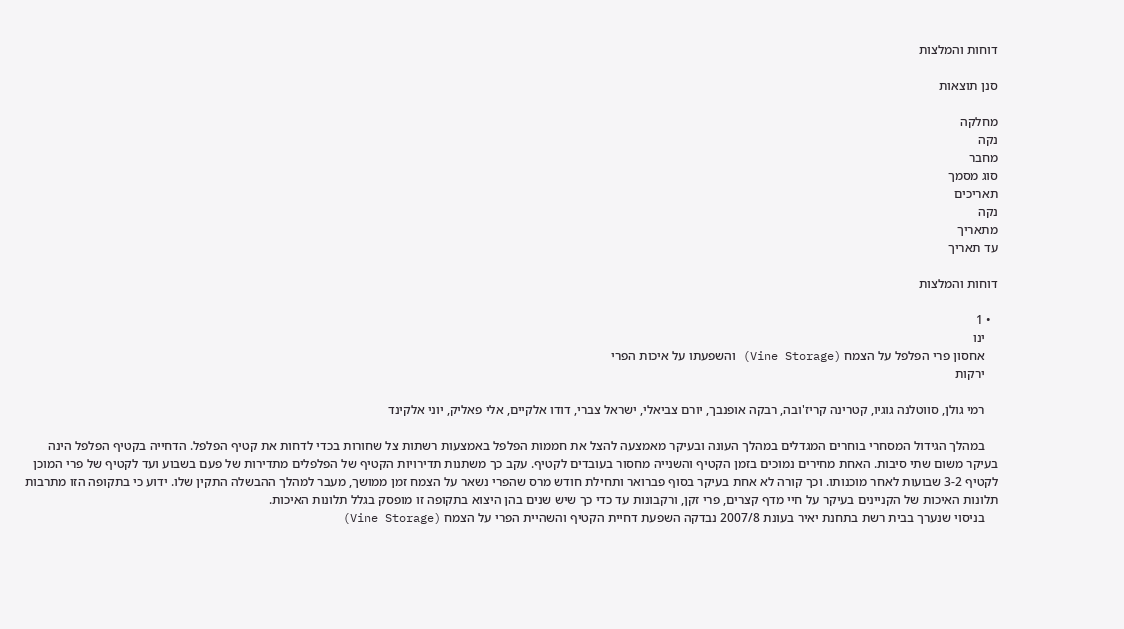דוחות והמלצות

סנן תוצאות

מחלקה
נקה
מחבר
סוג מסמך
תאריכים
נקה
מתאריך
עד תאריך

דוחות והמלצות

  • 1
    ינו
    אחסון פרי הפלפל על הצמח (Vine Storage) והשפעתו על איכות הפרי
    ירקות

    רמי גולן, סווטלנה גוגיו, קטרינה קריז'ובה, רבקה אופנבך, יורם צביאלי, ישראל צברי, דודו אלקיים, אלי פאליק, יוני אלקינד

    במהלך הגידול המסחרי בוחרים המגדלים במהלך העונה ובעיקר מאמצעה להצל את חממות הפלפל באמצעות רשתות צל שחורות בכדי לדחות את קטיף הפלפל. הדחייה בקטיף הפלפל הינה בעיקר משום שתי סיבות. האחת מחירים נמוכים בזמן הקטיף והשנייה מחסור בעובדים לקטיף. עקב כך משתנות תדירויות הקטיף של הפלפלים מתדירות של פעם בשבוע ועד לקטיף של פרי המוכן לקטיף 3-2 שבועות לאחר מוכנותו. וכך קורה לא אחת בעיקר בסוף פברואר ותחילת חודש מרס שהפרי נשאר על הצמח זמן ממושך, מעבר למהלך ההבשלה התקין שלו. ידוע כי בתקופה הזו מתרבות תלונות האיכות של הקניינים בעיקר על חיי מדף קצרים, פרי זקן, ורקבונות עד כדי כך שיש שנים בהן היצוא בתקופה זו מופסק בגלל תלונות האיכות.
    בניסוי שנערך בבית רשת בתחנת יאיר בעונת 2007/8 נבדקה השפעת דחיית הקטיף והשהיית הפרי על הצמח (Vine Storage)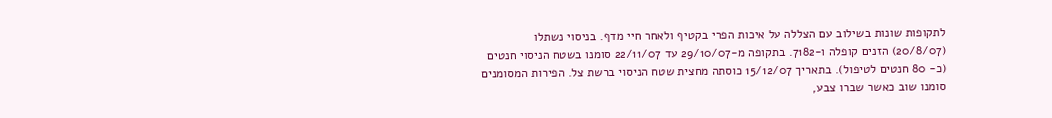לתקופות שונות בשילוב עם הצללה על איכות הפרי בקטיף ולאחר חיי מדף. בניסוי נשתלו (20/8/07) הזנים קופלה ו-7182. בתקופה מ-29/10/07 עד 22/11/07 סומנו בשטח הניסוי חנטים (כ- 80 חנטים לטיפול). בתאריך 15/12/07 כוסתה מחצית שטח הניסוי ברשת צל. הפירות המסומנים סומנו שוב כאשר שברו צבע,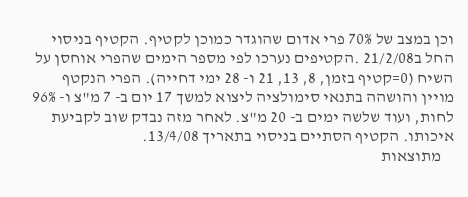וכן במצב של 70% פרי אדום שהוגדר כמוכן לקטיף. הקטיף בניסוי החל ב21/2/08 .הקטיפים נערכו לפי מספר הימים שהפרי אוחסן על השיח (0=קטיף בזמן, 8, 13, 21 ו- 28 ימי דחייה). הפרי הנקטף מויין והושהה בתנאי סימולציה ליצוא למשך 17 יום ב- 7 מ"צ ו- 96% לחות, ועוד שלשה ימים ב- 20 מ"צ. לאחר מזה נבדק שוב לקביעת איכותו. הקטיף הסתיים בניסוי בתאריך 13/4/08.
    מתוצאות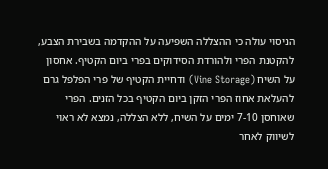הניסוי עולה כי ההצללה השפיעה על ההקדמה בשבירת הצבע, להקטנת הפרי ולהורדת הסידוקים בפרי ביום הקטיף. אחסון על השיח (Vine Storage) ודחיית הקטיף של פרי הפלפל גרם להעלאת אחוז הפרי הזקן ביום הקטיף בכל הזנים. הפרי שאוחסן 7-10 ימים על השיח, ללא הצללה, נמצא לא ראוי לשיווק לאחר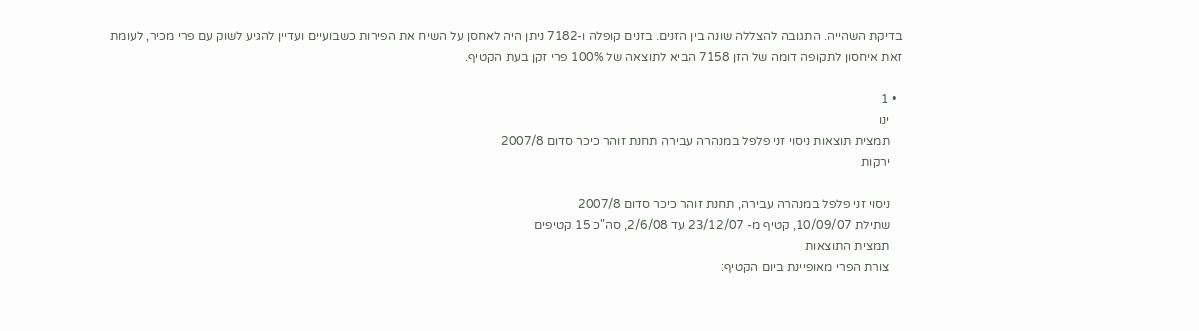בדיקת השהייה. התגובה להצללה שונה בין הזנים. בזנים קופלה ו-7182 ניתן היה לאחסן על השיח את הפירות כשבועיים ועדיין להגיע לשוק עם פרי מכיר, לעומת זאת איחסון לתקופה דומה של הזן 7158 הביא לתוצאה של 100% פרי זקן בעת הקטיף.

  • 1
    ינו
    תמצית תוצאות ניסוי זני פלפל במנהרה עבירה תחנת זוהר כיכר סדום 2007/8
    ירקות

    ניסוי זני פלפל במנהרה עבירה, תחנת זוהר כיכר סדום 2007/8
    שתילת 10/09/07, קטיף מ- 23/12/07 עד 2/6/08, סה"כ 15 קטיפים
    תמצית התוצאות
    צורת הפרי מאופיינת ביום הקטיף: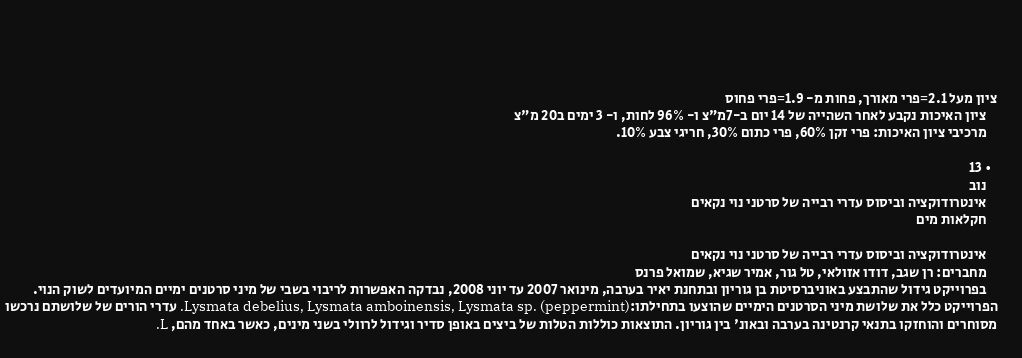ציון מעל 2.1=פרי מאורך, פחות מ- 1.9=פרי פחוס
    ציון האיכות נקבע לאחר השהייה של 14 יום ב-7מ"צ ו- 96% לחות, ו- 3 ימים ב20 מ"צ
    מרכיבי ציון האיכות: פרי זקן 60%, פרי כתום 30%, חריגי צבע 10%.

  • 13
    נוב
    אינטרודוקציה וביסוס עדרי רבייה של סרטני נוי נקאים
    חקלאות מים

    אינטרודוקציה וביסוס עדרי רבייה של סרטני נוי נקאים
    מחברים: רן שגב, דודו אזולאי, טל גור, אמיר שגיא, שמואל פרנס
    בפרוייקט גידול שהתבצע באוניברסיטת בן גוריון ובתחנת יאיר בערבה, מינואר 2007 עד יוני 2008, נבדקה האפשרות לריבוי בשבי של מיני סרטנים ימיים המיועדים לשוק הנוי. הפרוייקט כלל את שלושת מיני הסרטנים הימיים שהוצעו בתחילתו:Lysmata debelius, Lysmata amboinensis, Lysmata sp. (peppermint). עדרי הורים של שלושתם נרכשו מסוחרים והוחזקו בתנאי קרנטינה בערבה ובאונ' בין גוריון. התוצאות כוללות הטלות של ביצים באופן סדיר וגידול לרוולי בשני מינים, כאשר באחד מהם, L.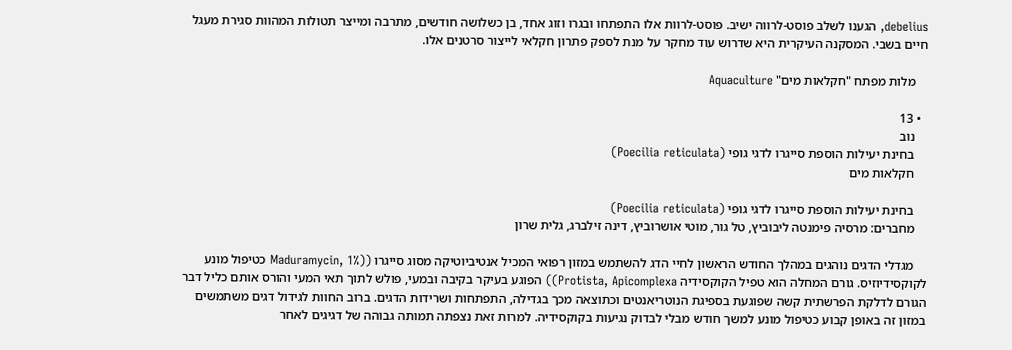debelius, הגענו לשלב פוסט-לרווה ישיב. פוסט-לרוות אלו התפתחו ובגרו וזוג אחד, בן כשלושה חודשים, מתרבה ומייצר תטולות המהוות סגירת מעגל חיים בשבי. המסקנה העיקרית היא שדרוש עוד מחקר על מנת לספק פתרון חקלאי לייצור סרטנים אלו.

    מלות מפתח "חקלאות מים" Aquaculture

  • 13
    נוב
    בחינת יעילות הוספת סייגרו לדגי גופי (Poecilia reticulata)
    חקלאות מים

    בחינת יעילות הוספת סייגרו לדגי גופי (Poecilia reticulata)
    מחברים: מרסיה פימנטה ליבוביץ, טל גור, מוטי אושרוביץ, דינה זילברג, גלית שרון

    מגדלי הדגים נוהגים במהלך החודש הראשון לחיי הדג להשתמש במזון רפואי המכיל אנטיביוטיקה מסוג סייגרו ((Maduramycin, 1% כטיפול מונע לקוקסידיוזיס. גורם המחלה הוא טפיל הקוקסידיה Protista, Apicomplexa)) הפוגע בעיקר בקיבה ובמעי, פולש לתוך תאי המעי והורס אותם כליל דבר הגורם לדלקת הפרשתית קשה שפוגעת בספיגת הנוטריאנטים וכתוצאה מכך בגדילה, התפתחות ושרידות הדגים. ברוב החוות לגידול דגים משתמשים במזון זה באופן קבוע כטיפול מונע למשך חודש מבלי לבדוק נגיעות בקוקסידיה. למרות זאת נצפתה תמותה גבוהה של דגיגים לאחר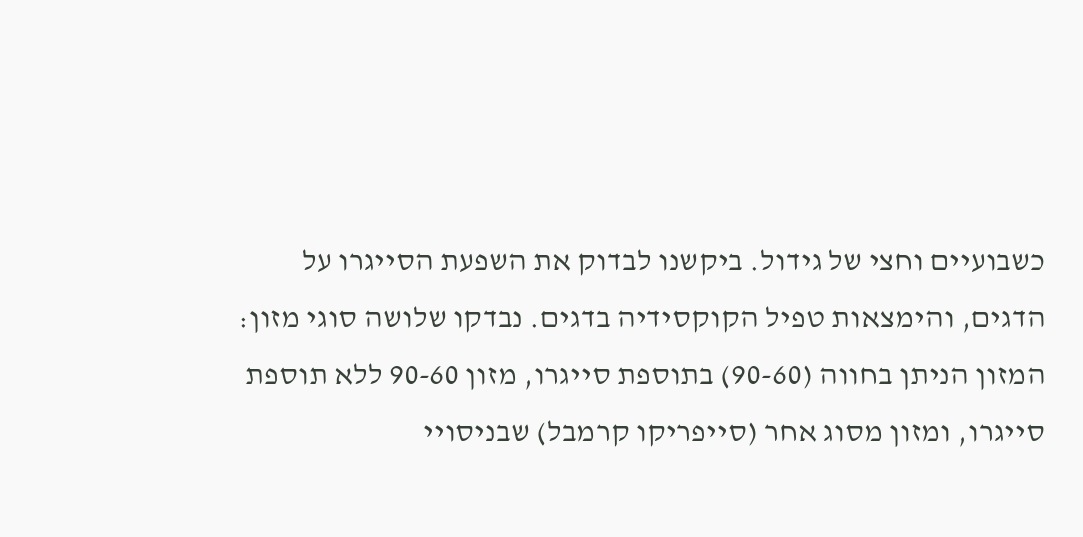כשבועיים וחצי של גידול. ביקשנו לבדוק את השפעת הסייגרו על הדגים, והימצאות טפיל הקוקסידיה בדגים. נבדקו שלושה סוגי מזון: המזון הניתן בחווה (90-60) בתוספת סייגרו, מזון 90-60 ללא תוספת סייגרו, ומזון מסוג אחר (סייפריקו קרמבל) שבניסויי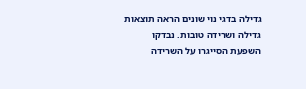גדילה בדגי נוי שונים הראה תוצאות גדילה ושרידה טובות. נבדקו השפעת הסייגרו על השרידה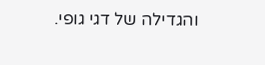והגדילה של דגי גופי.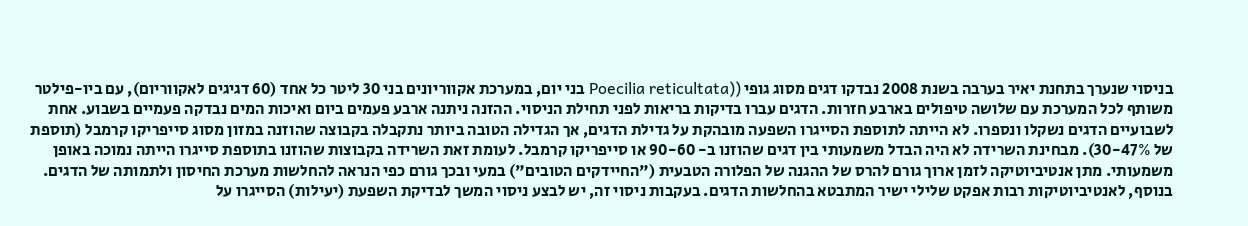בניסוי שנערך בתחנת יאיר בערבה בשנת 2008 נבדקו דגים מסוג גופי ((Poecilia reticultata בני יום, במערכת אקווריונים בני 30 ליטר כל אחד (60 דגיגים לאקווריום), עם ביו-פילטר משותף לכל המערכת עם שלושה טיפולים בארבע חזרות. הדגים עברו בדיקות בריאות לפני תחילת הניסוי. ההזנה ניתנה ארבע פעמים ביום ואיכות המים נבדקה פעמיים בשבוע. אחת לשבועיים הדגים נשקלו ונספרו. לא הייתה לתוספת הסייגרו השפעה מובהקת על גדילת הדגים, אך הגדילה הטובה ביותר נתקבלה בקבוצה שהוזנה במזון מסוג סייפריקו קרמבל (תוספת של 30-47%). מבחינת השרידה לא היה הבדל משמעותי בין דגים שהוזנו ב- 90-60 או סייפריקו קרמבל. לעומת זאת השרידה בקבוצות שהוזנו בתוספת סייגרו הייתה נמוכה באופן משמעותי. מתן אנטיביוטיקה לזמן ארוך גורם להרס של ההגנה של הפלורה הטבעית ("החיידקים הטובים") במעי ובכך גורם כפי הנראה להחלשות מערכת החיסון ולתמותה של הדגים. בנוסף, לאנטיביוטיקות רבות אפקט שלילי ישיר המתבטא בהחלשות הדגים. בעקבות ניסוי זה, יש לבצע ניסוי המשך לבדיקת השפעת (יעילות) הסייגרו על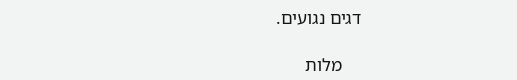דגים נגועים.

    מלות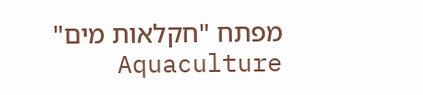מפתח "חקלאות מים" Aquaculture